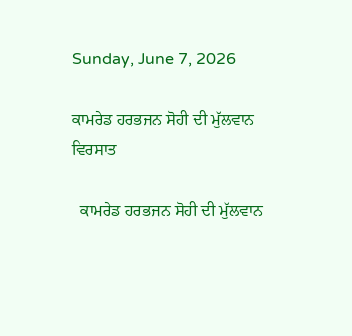Sunday, June 7, 2026

ਕਾਮਰੇਡ ਹਰਭਜਨ ਸੋਹੀ ਦੀ ਮੁੱਲਵਾਨ ਵਿਰਸਾਤ

  ਕਾਮਰੇਡ ਹਰਭਜਨ ਸੋਹੀ ਦੀ ਮੁੱਲਵਾਨ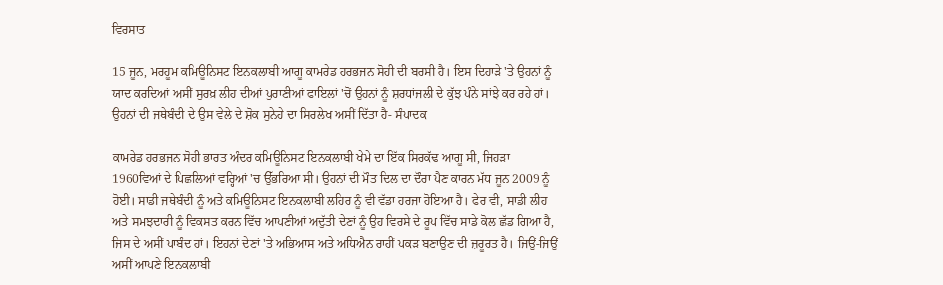ਵਿਰਸਾਤ

15 ਜੂਨ, ਮਰਹੂਮ ਕਮਿਊਨਿਸਟ ਇਨਕਲਾਬੀ ਆਗੂ ਕਾਮਰੇਡ ਹਰਭਜਨ ਸੋਹੀ ਦੀ ਬਰਸੀ ਹੈ। ਇਸ ਦਿਹਾੜੇ 'ਤੇ ਉਹਨਾਂ ਨੂੰ ਯਾਦ ਕਰਦਿਆਂ ਅਸੀਂ ਸੁਰਖ਼ ਲੀਹ ਦੀਆਂ ਪੁਰਾਣੀਆਂ ਫਾਇਲਾਂ 'ਚੋਂ ਉਹਨਾਂ ਨੂੰ ਸ਼ਰਧਾਂਜਲੀ ਦੇ ਕੁੱਝ ਪੰਨੇ ਸਾਂਝੇ ਕਰ ਰਹੇ ਹਾਂ। ਉਹਨਾਂ ਦੀ ਜਥੇਬੰਦੀ ਦੇ ਉਸ ਵੇਲੇ ਦੇ ਸ਼ੋਕ ਸੁਨੇਹੇ ਦਾ ਸਿਰਲੇਖ ਅਸੀਂ ਦਿੱਤਾ ਹੈ- ਸੰਪਾਦਕ

ਕਾਮਰੇਡ ਹਰਭਜਨ ਸੋਹੀ ਭਾਰਤ ਅੰਦਰ ਕਮਿਊਨਿਸਟ ਇਨਕਲਾਬੀ ਖੇਮੇ ਦਾ ਇੱਕ ਸਿਰਕੱਢ ਆਗੂ ਸੀ, ਜਿਹੜਾ 1960ਵਿਆਂ ਦੇ ਪਿਛਲਿਆਂ ਵਰ੍ਹਿਆਂ 'ਚ ਉੱਭਰਿਆ ਸੀ। ਉਹਨਾਂ ਦੀ ਮੌਤ ਦਿਲ ਦਾ ਦੌਰਾ ਪੈਣ ਕਾਰਨ ਮੱਧ ਜੂਨ 2009 ਨੂੰ ਹੋਈ। ਸਾਡੀ ਜਥੇਬੰਦੀ ਨੂੰ ਅਤੇ ਕਮਿਊਨਿਸਟ ਇਨਕਲਾਬੀ ਲਹਿਰ ਨੂੰ ਵੀ ਵੱਡਾ ਹਰਜਾ ਹੋਇਆ ਹੈ। ਫੇਰ ਵੀ, ਸਾਡੀ ਲੀਹ ਅਤੇ ਸਮਝਦਾਰੀ ਨੂੰ ਵਿਕਸਤ ਕਰਨ ਵਿੱਚ ਆਪਣੀਆਂ ਅਦੁੱਤੀ ਦੇਣਾਂ ਨੂੰ ਉਹ ਵਿਰਸੇ ਦੇ ਰੂਪ ਵਿੱਚ ਸਾਡੇ ਕੋਲ ਛੱਡ ਗਿਆ ਹੈ, ਜਿਸ ਦੇ ਅਸੀਂ ਪਾਬੰਦ ਹਾਂ। ਇਹਨਾਂ ਦੇਣਾਂ 'ਤੇ ਅਭਿਆਸ ਅਤੇ ਅਧਿਐਨ ਰਾਹੀਂ ਪਕੜ ਬਣਾਉਣ ਦੀ ਜ਼ਰੂਰਤ ਹੈ। ਜਿਉਂ-ਜਿਉਂ ਅਸੀਂ ਆਪਣੇ ਇਨਕਲਾਬੀ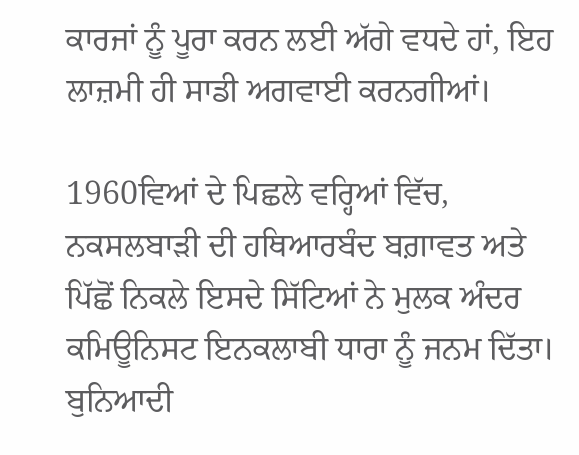ਕਾਰਜਾਂ ਨੂੰ ਪੂਰਾ ਕਰਨ ਲਈ ਅੱਗੇ ਵਧਦੇ ਹਾਂ, ਇਹ ਲਾਜ਼ਮੀ ਹੀ ਸਾਡੀ ਅਗਵਾਈ ਕਰਨਗੀਆਂ।

1960ਵਿਆਂ ਦੇ ਪਿਛਲੇ ਵਰ੍ਹਿਆਂ ਵਿੱਚ, ਨਕਸਲਬਾੜੀ ਦੀ ਹਥਿਆਰਬੰਦ ਬਗ਼ਾਵਤ ਅਤੇ ਪਿੱਛੋਂ ਨਿਕਲੇ ਇਸਦੇ ਸਿੱਟਿਆਂ ਨੇ ਮੁਲਕ ਅੰਦਰ ਕਮਿਊਨਿਸਟ ਇਨਕਲਾਬੀ ਧਾਰਾ ਨੂੰ ਜਨਮ ਦਿੱਤਾ। ਬੁਨਿਆਦੀ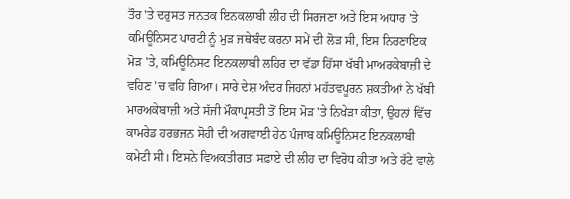ਤੌਰ 'ਤੇ ਦਰੁਸਤ ਜਨਤਕ ਇਨਕਲਾਬੀ ਲੀਹ ਦੀ ਸਿਰਜਣਾ ਅਤੇ ਇਸ ਅਧਾਰ 'ਤੇ ਕਮਿਊਨਿਸਟ ਪਾਰਟੀ ਨੂੰ ਮੁੜ ਜਥੇਬੰਦ ਕਰਨਾ ਸਮੇਂ ਦੀ ਲੋੜ ਸੀ, ਇਸ ਨਿਰਣਾਇਕ ਮੋੜ 'ਤੇ, ਕਮਿਊਨਿਸਟ ਇਨਕਲਾਬੀ ਲਹਿਰ ਦਾ ਵੱਡਾ ਹਿੱਸਾ ਖੱਬੀ ਮਾਅਰਕੇਬਾਜ਼ੀ ਦੇ ਵਹਿਣ 'ਚ ਵਹਿ ਗਿਆ। ਸਾਰੇ ਦੇਸ਼ ਅੰਦਰ ਜਿਹਨਾਂ ਮਹੱਤਵਪੂਰਨ ਸ਼ਕਤੀਆਂ ਨੇ ਖੱਬੀ ਮਾਰਅਕੇਬਾਜ਼ੀ ਅਤੇ ਸੱਜੀ ਮੌਕਾਪ੍ਰਸਤੀ ਤੋਂ ਇਸ ਮੋੜ 'ਤੇ ਨਿਖੇੜਾ ਕੀਤਾ, ਉਹਨਾਂ ਵਿੱਚ ਕਾਮਰੇਡ ਹਰਭਜਨ ਸੋਹੀ ਦੀ ਅਗਵਾਈ ਹੇਠ ਪੰਜਾਬ ਕਮਿਊਨਿਸਟ ਇਨਕਲਾਬੀ ਕਮੇਟੀ ਸੀ। ਇਸਨੇ ਵਿਅਕਤੀਗਤ ਸਫ਼ਾਏ ਦੀ ਲੀਹ ਦਾ ਵਿਰੋਧ ਕੀਤਾ ਅਤੇ ਰੱਟੇ ਵਾਲੇ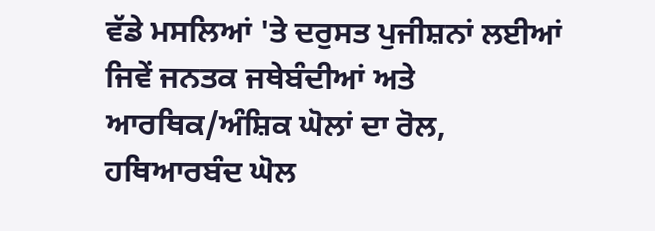ਵੱਡੇ ਮਸਲਿਆਂ 'ਤੇ ਦਰੁਸਤ ਪੁਜੀਸ਼ਨਾਂ ਲਈਆਂ ਜਿਵੇਂ ਜਨਤਕ ਜਥੇਬੰਦੀਆਂ ਅਤੇ ਆਰਥਿਕ/ਅੰਸ਼ਿਕ ਘੋਲਾਂ ਦਾ ਰੋਲ, ਹਥਿਆਰਬੰਦ ਘੋਲ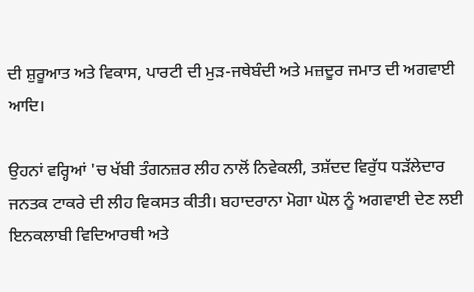ਦੀ ਸ਼ੁਰੂਆਤ ਅਤੇ ਵਿਕਾਸ, ਪਾਰਟੀ ਦੀ ਮੁੜ-ਜਥੇਬੰਦੀ ਅਤੇ ਮਜ਼ਦੂਰ ਜਮਾਤ ਦੀ ਅਗਵਾਈ ਆਦਿ।

ਉਹਨਾਂ ਵਰ੍ਹਿਆਂ 'ਚ ਖੱਬੀ ਤੰਗਨਜ਼ਰ ਲੀਹ ਨਾਲੋਂ ਨਿਵੇਕਲੀ, ਤਸ਼ੱਦਦ ਵਿਰੁੱਧ ਧੜੱਲੇਦਾਰ ਜਨਤਕ ਟਾਕਰੇ ਦੀ ਲੀਹ ਵਿਕਸਤ ਕੀਤੀ। ਬਹਾਦਰਾਨਾ ਮੋਗਾ ਘੋਲ ਨੂੰ ਅਗਵਾਈ ਦੇਣ ਲਈ ਇਨਕਲਾਬੀ ਵਿਦਿਆਰਥੀ ਅਤੇ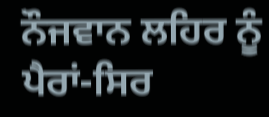ਨੌਜਵਾਨ ਲਹਿਰ ਨੂੰ ਪੈਰਾਂ-ਸਿਰ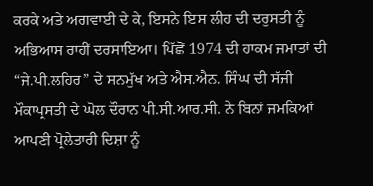ਕਰਕੇ ਅਤੇ ਅਗਵਾਈ ਦੇ ਕੇ, ਇਸਨੇ ਇਸ ਲੀਹ ਦੀ ਦਰੁਸਤੀ ਨੂੰ ਅਭਿਆਸ ਰਾਹੀਂ ਦਰਸਾਇਆ। ਪਿੱਛੋਂ 1974 ਦੀ ਹਾਕਮ ਜਮਾਤਾਂ ਦੀ “ਜੇ.ਪੀ.ਲਹਿਰ” ਦੇ ਸਨਮੁੱਖ ਅਤੇ ਐਸ.ਐਨ. ਸਿੰਘ ਦੀ ਸੱਜੀ ਮੌਕਾਪ੍ਰਸਤੀ ਦੇ ਘੋਲ ਦੌਰਾਨ ਪੀ.ਸੀ.ਆਰ.ਸੀ. ਨੇ ਬਿਨਾਂ ਜਮਕਿਆਂ ਆਪਣੀ ਪ੍ਰੋਲੇਤਾਰੀ ਦਿਸ਼ਾ ਨੂੰ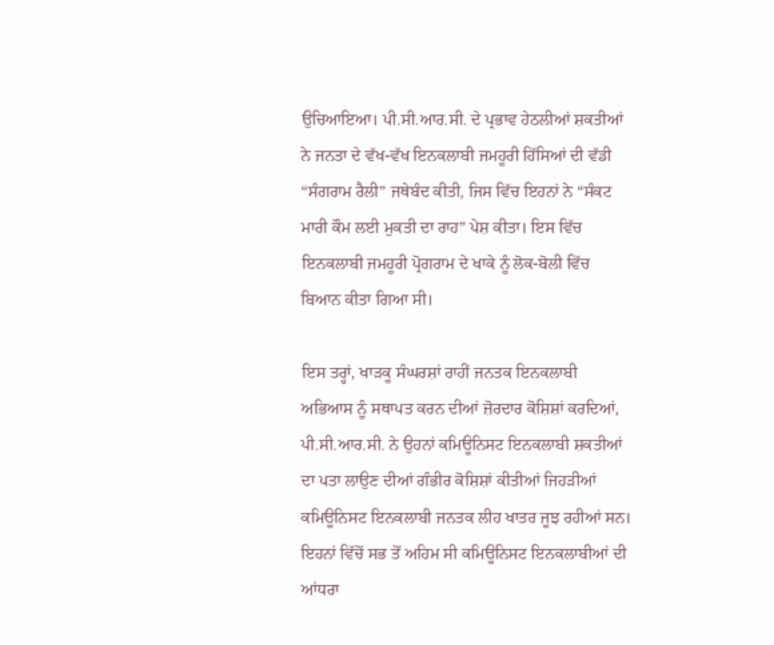ਉਚਿਆਇਆ। ਪੀ.ਸੀ.ਆਰ.ਸੀ. ਦੇ ਪ੍ਰਭਾਵ ਹੇਠਲੀਆਂ ਸ਼ਕਤੀਆਂ ਨੇ ਜਨਤਾ ਦੇ ਵੱਖ-ਵੱਖ ਇਨਕਲਾਬੀ ਜਮਹੂਰੀ ਹਿੱਸਿਆਂ ਦੀ ਵੱਡੀ “ਸੰਗਰਾਮ ਰੈਲੀ” ਜਥੇਬੰਦ ਕੀਤੀ, ਜਿਸ ਵਿੱਚ ਇਹਨਾਂ ਨੇ “ਸੰਕਟ ਮਾਰੀ ਕੌਮ ਲਈ ਮੁਕਤੀ ਦਾ ਰਾਹ” ਪੇਸ਼ ਕੀਤਾ। ਇਸ ਵਿੱਚ ਇਨਕਲਾਬੀ ਜਮਹੂਰੀ ਪ੍ਰੋਗਰਾਮ ਦੇ ਖਾਕੇ ਨੂੰ ਲੋਕ-ਬੋਲੀ ਵਿੱਚ ਬਿਆਨ ਕੀਤਾ ਗਿਆ ਸੀ।

ਇਸ ਤਰ੍ਹਾਂ, ਖਾੜਕੂ ਸੰਘਰਸ਼ਾਂ ਰਾਹੀਂ ਜਨਤਕ ਇਨਕਲਾਬੀ ਅਭਿਆਸ ਨੂੰ ਸਥਾਪਤ ਕਰਨ ਦੀਆਂ ਜ਼ੋਰਦਾਰ ਕੋਸ਼ਿਸ਼ਾਂ ਕਰਦਿਆਂ, ਪੀ.ਸੀ.ਆਰ.ਸੀ. ਨੇ ਉਹਨਾਂ ਕਮਿਊਨਿਸਟ ਇਨਕਲਾਬੀ ਸ਼ਕਤੀਆਂ ਦਾ ਪਤਾ ਲਾਉਣ ਦੀਆਂ ਗੰਭੀਰ ਕੋਸ਼ਿਸ਼ਾਂ ਕੀਤੀਆਂ ਜਿਹੜੀਆਂ ਕਮਿਊਨਿਸਟ ਇਨਕਲਾਬੀ ਜਨਤਕ ਲੀਹ ਖਾਤਰ ਜੂਝ ਰਹੀਆਂ ਸਨ। ਇਹਨਾਂ ਵਿੱਚੋਂ ਸਭ ਤੋਂ ਅਹਿਮ ਸੀ ਕਮਿਊਨਿਸਟ ਇਨਕਲਾਬੀਆਂ ਦੀ ਆਂਧਰਾ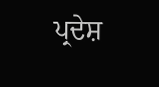ਪ੍ਰਦੇਸ਼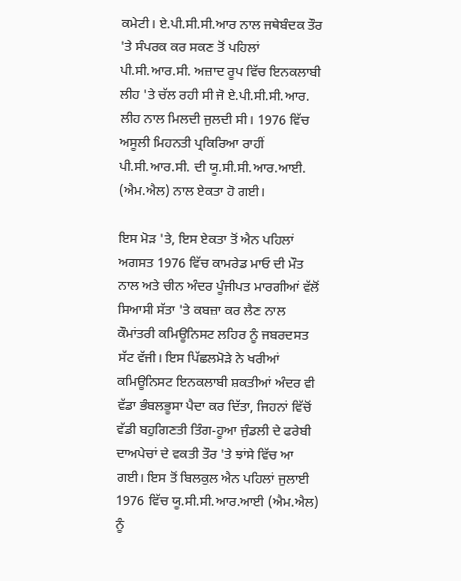ਕਮੇਟੀ। ਏ.ਪੀ.ਸੀ.ਸੀ.ਆਰ ਨਾਲ ਜਥੇਬੰਦਕ ਤੌਰ 'ਤੇ ਸੰਪਰਕ ਕਰ ਸਕਣ ਤੋਂ ਪਹਿਲਾਂ ਪੀ.ਸੀ.ਆਰ.ਸੀ. ਅਜ਼ਾਦ ਰੂਪ ਵਿੱਚ ਇਨਕਲਾਬੀ ਲੀਹ 'ਤੇ ਚੱਲ ਰਹੀ ਸੀ ਜੋ ਏ.ਪੀ.ਸੀ.ਸੀ.ਆਰ.  ਲੀਹ ਨਾਲ ਮਿਲਦੀ ਜੁਲਦੀ ਸੀ। 1976 ਵਿੱਚ ਅਸੂਲੀ ਮਿਹਨਤੀ ਪ੍ਰਕਿਰਿਆ ਰਾਹੀਂ ਪੀ.ਸੀ.ਆਰ.ਸੀ. ਦੀ ਯੂ.ਸੀ.ਸੀ.ਆਰ.ਆਈ. (ਐਮ.ਐਲ) ਨਾਲ ਏਕਤਾ ਹੋ ਗਈ।

ਇਸ ਮੋੜ 'ਤੇ, ਇਸ ਏਕਤਾ ਤੋਂ ਐਨ ਪਹਿਲਾਂ ਅਗਸਤ 1976 ਵਿੱਚ ਕਾਮਰੇਡ ਮਾਓ ਦੀ ਮੌਤ ਨਾਲ ਅਤੇ ਚੀਨ ਅੰਦਰ ਪੂੰਜੀਪਤ ਮਾਰਗੀਆਂ ਵੱਲੋਂ ਸਿਆਸੀ ਸੱਤਾ 'ਤੇ ਕਬਜ਼ਾ ਕਰ ਲੈਣ ਨਾਲ ਕੌਮਾਂਤਰੀ ਕਮਿਊਨਿਸਟ ਲਹਿਰ ਨੂੰ ਜਬਰਦਸਤ ਸੱਟ ਵੱਜੀ। ਇਸ ਪਿੱਛਲਮੋੜੇ ਨੇ ਖਰੀਆਂ ਕਮਿਊਨਿਸਟ ਇਨਕਲਾਬੀ ਸ਼ਕਤੀਆਂ ਅੰਦਰ ਵੀ ਵੱਡਾ ਭੰਬਲਭੂਸਾ ਪੈਦਾ ਕਰ ਦਿੱਤਾ, ਜਿਹਨਾਂ ਵਿੱਚੋਂ ਵੱਡੀ ਬਹੁਗਿਣਤੀ ਤਿੰਗ-ਹੂਆ ਜੁੰਡਲੀ ਦੇ ਫਰੇਬੀ ਦਾਅਪੇਚਾਂ ਦੇ ਵਕਤੀ ਤੌਰ 'ਤੇ ਝਾਂਸੇ ਵਿੱਚ ਆ ਗਈ। ਇਸ ਤੋਂ ਬਿਲਕੁਲ ਐਨ ਪਹਿਲਾਂ ਜੁਲਾਈ 1976 ਵਿੱਚ ਯੂ.ਸੀ.ਸੀ.ਆਰ.ਆਈ (ਐਮ.ਐਲ) ਨੂੰ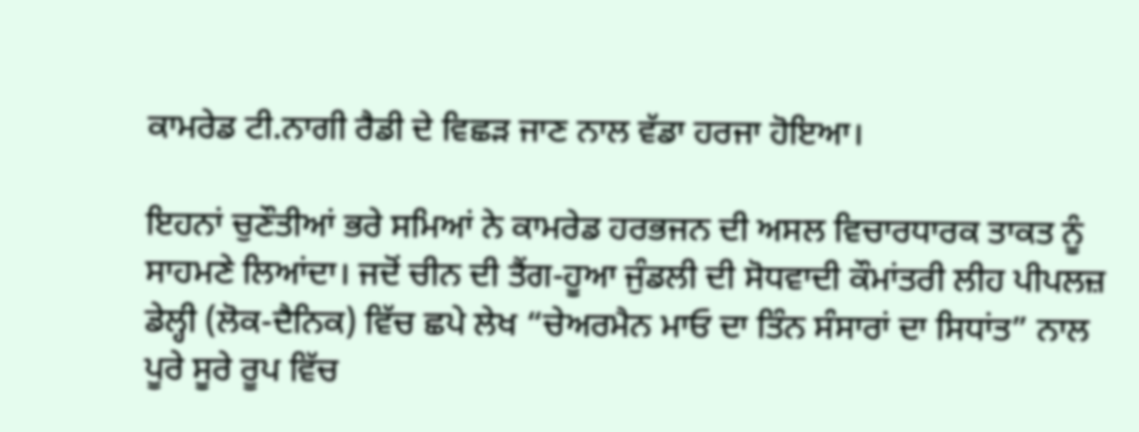ਕਾਮਰੇਡ ਟੀ.ਨਾਗੀ ਰੈਡੀ ਦੇ ਵਿਛੜ ਜਾਣ ਨਾਲ ਵੱਡਾ ਹਰਜਾ ਹੋਇਆ।

ਇਹਨਾਂ ਚੁਣੌਤੀਆਂ ਭਰੇ ਸਮਿਆਂ ਨੇ ਕਾਮਰੇਡ ਹਰਭਜਨ ਦੀ ਅਸਲ ਵਿਚਾਰਧਾਰਕ ਤਾਕਤ ਨੂੰ ਸਾਹਮਣੇ ਲਿਆਂਦਾ। ਜਦੋਂ ਚੀਨ ਦੀ ਤੈਂਗ-ਹੂਆ ਜੁੰਡਲੀ ਦੀ ਸੋਧਵਾਦੀ ਕੌਮਾਂਤਰੀ ਲੀਹ ਪੀਪਲਜ਼ ਡੇਲ੍ਹੀ (ਲੋਕ-ਦੈਨਿਕ) ਵਿੱਚ ਛਪੇ ਲੇਖ “ਚੇਅਰਮੈਨ ਮਾਓ ਦਾ ਤਿੰਨ ਸੰਸਾਰਾਂ ਦਾ ਸਿਧਾਂਤ” ਨਾਲ ਪੂਰੇ ਸੂਰੇ ਰੂਪ ਵਿੱਚ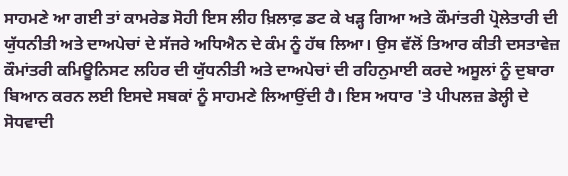ਸਾਹਮਣੇ ਆ ਗਈ ਤਾਂ ਕਾਮਰੇਡ ਸੋਹੀ ਇਸ ਲੀਹ ਖ਼ਿਲਾਫ਼ ਡਟ ਕੇ ਖੜ੍ਹ ਗਿਆ ਅਤੇ ਕੌਮਾਂਤਰੀ ਪ੍ਰੋਲੇਤਾਰੀ ਦੀ ਯੁੱਧਨੀਤੀ ਅਤੇ ਦਾਅਪੇਚਾਂ ਦੇ ਸੱਜਰੇ ਅਧਿਐਨ ਦੇ ਕੰਮ ਨੂੰ ਹੱਥ ਲਿਆ। ਉਸ ਵੱਲੋਂ ਤਿਆਰ ਕੀਤੀ ਦਸਤਾਵੇਜ਼ ਕੌਮਾਂਤਰੀ ਕਮਿਊਨਿਸਟ ਲਹਿਰ ਦੀ ਯੁੱਧਨੀਤੀ ਅਤੇ ਦਾਅਪੇਚਾਂ ਦੀ ਰਹਿਨੁਮਾਈ ਕਰਦੇ ਅਸੂਲਾਂ ਨੂੰ ਦੁਬਾਰਾ ਬਿਆਨ ਕਰਨ ਲਈ ਇਸਦੇ ਸਬਕਾਂ ਨੂੰ ਸਾਹਮਣੇ ਲਿਆਉਂਦੀ ਹੈ। ਇਸ ਅਧਾਰ 'ਤੇ ਪੀਪਲਜ਼ ਡੇਲ੍ਹੀ ਦੇ ਸੋਧਵਾਦੀ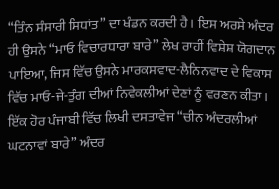“ਤਿੰਨ ਸੰਸਾਰੀ ਸਿਧਾਂਤ” ਦਾ ਖੰਡਨ ਕਰਦੀ ਹੈ। ਇਸ ਅਰਸੇ ਅੰਦਰ ਹੀ ਉਸਨੇ “ਮਾਓ ਵਿਚਾਰਧਾਰਾ ਬਾਰੇ” ਲੇਖ ਰਾਹੀਂ ਵਿਸ਼ੇਸ਼ ਯੋਗਦਾਨ ਪਾਇਆ, ਜਿਸ ਵਿੱਚ ਉਸਨੇ ਮਾਰਕਸਵਾਦ-ਲੈਨਿਨਵਾਦ ਦੇ ਵਿਕਾਸ ਵਿੱਚ ਮਾਓ-ਜੇ-ਤੁੰਗ ਦੀਆਂ ਨਿਵੇਕਲੀਆਂ ਦੇਣਾਂ ਨੂੰ ਵਰਣਨ ਕੀਤਾ। ਇੱਕ ਹੋਰ ਪੰਜਾਬੀ ਵਿੱਚ ਲਿਖੀ ਦਸਤਾਵੇਜ “ਚੀਨ ਅੰਦਰਲੀਆਂ ਘਟਨਾਵਾਂ ਬਾਰੇ” ਅੰਦਰ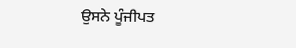ਉਸਨੇ ਪੂੰਜੀਪਤ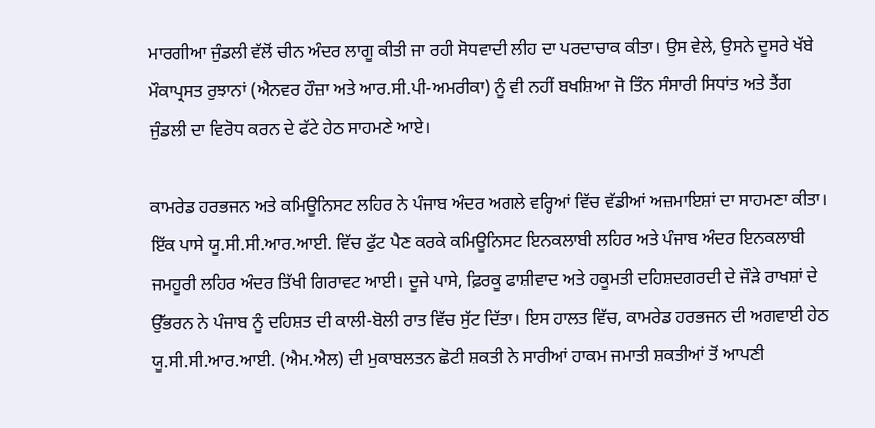ਮਾਰਗੀਆ ਜੁੰਡਲੀ ਵੱਲੋਂ ਚੀਨ ਅੰਦਰ ਲਾਗੂ ਕੀਤੀ ਜਾ ਰਹੀ ਸੋਧਵਾਦੀ ਲੀਹ ਦਾ ਪਰਦਾਚਾਕ ਕੀਤਾ। ਉਸ ਵੇਲੇ, ਉਸਨੇ ਦੂਸਰੇ ਖੱਬੇ ਮੌਕਾਪ੍ਰਸਤ ਰੁਝਾਨਾਂ (ਐਨਵਰ ਹੌਜ਼ਾ ਅਤੇ ਆਰ.ਸੀ.ਪੀ-ਅਮਰੀਕਾ) ਨੂੰ ਵੀ ਨਹੀਂ ਬਖਸ਼ਿਆ ਜੋ ਤਿੰਨ ਸੰਸਾਰੀ ਸਿਧਾਂਤ ਅਤੇ ਤੈਂਗ ਜੁੰਡਲੀ ਦਾ ਵਿਰੋਧ ਕਰਨ ਦੇ ਫੱਟੇ ਹੇਠ ਸਾਹਮਣੇ ਆਏ।

ਕਾਮਰੇਡ ਹਰਭਜਨ ਅਤੇ ਕਮਿਊਨਿਸਟ ਲਹਿਰ ਨੇ ਪੰਜਾਬ ਅੰਦਰ ਅਗਲੇ ਵਰ੍ਹਿਆਂ ਵਿੱਚ ਵੱਡੀਆਂ ਅਜ਼ਮਾਇਸ਼ਾਂ ਦਾ ਸਾਹਮਣਾ ਕੀਤਾ। ਇੱਕ ਪਾਸੇ ਯੂ.ਸੀ.ਸੀ.ਆਰ.ਆਈ. ਵਿੱਚ ਫੁੱਟ ਪੈਣ ਕਰਕੇ ਕਮਿਊਨਿਸਟ ਇਨਕਲਾਬੀ ਲਹਿਰ ਅਤੇ ਪੰਜਾਬ ਅੰਦਰ ਇਨਕਲਾਬੀ ਜਮਹੂਰੀ ਲਹਿਰ ਅੰਦਰ ਤਿੱਖੀ ਗਿਰਾਵਟ ਆਈ। ਦੂਜੇ ਪਾਸੇ, ਫ਼ਿਰਕੂ ਫਾਸ਼ੀਵਾਦ ਅਤੇ ਹਕੂਮਤੀ ਦਹਿਸ਼ਦਗਰਦੀ ਦੇ ਜੌੜੇ ਰਾਖਸ਼ਾਂ ਦੇ ਉੱਭਰਨ ਨੇ ਪੰਜਾਬ ਨੂੰ ਦਹਿਸ਼ਤ ਦੀ ਕਾਲੀ-ਬੋਲੀ ਰਾਤ ਵਿੱਚ ਸੁੱਟ ਦਿੱਤਾ। ਇਸ ਹਾਲਤ ਵਿੱਚ, ਕਾਮਰੇਡ ਹਰਭਜਨ ਦੀ ਅਗਵਾਈ ਹੇਠ ਯੂ.ਸੀ.ਸੀ.ਆਰ.ਆਈ. (ਐਮ.ਐਲ) ਦੀ ਮੁਕਾਬਲਤਨ ਛੋਟੀ ਸ਼ਕਤੀ ਨੇ ਸਾਰੀਆਂ ਹਾਕਮ ਜਮਾਤੀ ਸ਼ਕਤੀਆਂ ਤੋਂ ਆਪਣੀ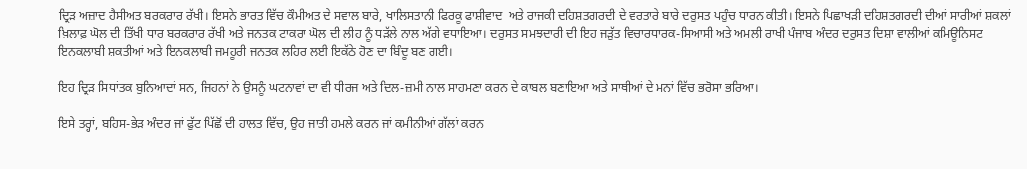ਦ੍ਰਿੜ ਅਜ਼ਾਦ ਹੈਸੀਅਤ ਬਰਕਰਾਰ ਰੱਖੀ। ਇਸਨੇ ਭਾਰਤ ਵਿੱਚ ਕੌਮੀਅਤ ਦੇ ਸਵਾਲ ਬਾਰੇ, ਖਾਲਿਸਤਾਨੀ ਫਿਰਕੂ ਫਾਸ਼ੀਵਾਦ  ਅਤੇ ਰਾਜਕੀ ਦਹਿਸ਼ਤਗਰਦੀ ਦੇ ਵਰਤਾਰੇ ਬਾਰੇ ਦਰੁਸਤ ਪਹੁੰਚ ਧਾਰਨ ਕੀਤੀ। ਇਸਨੇ ਪਿਛਾਖੜੀ ਦਹਿਸ਼ਤਗਰਦੀ ਦੀਆਂ ਸਾਰੀਆਂ ਸ਼ਕਲਾਂ ਖ਼ਿਲਾਫ਼ ਘੋਲ ਦੀ ਤਿੱਖੀ ਧਾਰ ਬਰਕਰਾਰ ਰੱਖੀ ਅਤੇ ਜਨਤਕ ਟਾਕਰਾ ਘੋਲ ਦੀ ਲੀਹ ਨੂੰ ਧੜੱਲੇ ਨਾਲ ਅੱਗੇ ਵਧਾਇਆ। ਦਰੁਸਤ ਸਮਝਦਾਰੀ ਦੀ ਇਹ ਜੜੁੱਤ ਵਿਚਾਰਧਾਰਕ-ਸਿਆਸੀ ਅਤੇ ਅਮਲੀ ਰਾਖੀ ਪੰਜਾਬ ਅੰਦਰ ਦਰੁਸਤ ਦਿਸ਼ਾ ਵਾਲੀਆਂ ਕਮਿਊਨਿਸਟ ਇਨਕਲਾਬੀ ਸ਼ਕਤੀਆਂ ਅਤੇ ਇਨਕਲਾਬੀ ਜਮਹੂਰੀ ਜਨਤਕ ਲਹਿਰ ਲਈ ਇਕੱਠੇ ਹੋਣ ਦਾ ਬਿੰਦੂ ਬਣ ਗਈ।

ਇਹ ਦ੍ਰਿੜ ਸਿਧਾਂਤਕ ਬੁਨਿਆਦਾਂ ਸਨ, ਜਿਹਨਾਂ ਨੇ ਉਸਨੂੰ ਘਟਨਾਵਾਂ ਦਾ ਵੀ ਧੀਰਜ ਅਤੇ ਦਿਲ-ਜ਼ਮੀ ਨਾਲ ਸਾਹਮਣਾ ਕਰਨ ਦੇ ਕਾਬਲ ਬਣਾਇਆ ਅਤੇ ਸਾਥੀਆਂ ਦੇ ਮਨਾਂ ਵਿੱਚ ਭਰੋਸਾ ਭਰਿਆ।

ਇਸੇ ਤਰ੍ਹਾਂ, ਬਹਿਸ-ਭੇੜ ਅੰਦਰ ਜਾਂ ਫੁੱਟ ਪਿੱਛੋਂ ਦੀ ਹਾਲਤ ਵਿੱਚ, ਉਹ ਜਾਤੀ ਹਮਲੇ ਕਰਨ ਜਾਂ ਕਮੀਨੀਆਂ ਗੱਲਾਂ ਕਰਨ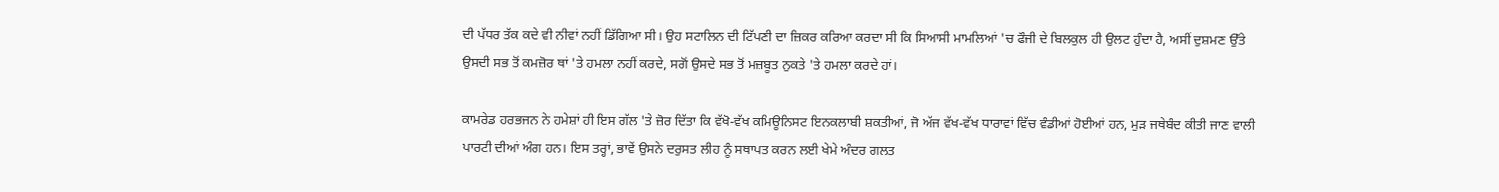ਦੀ ਪੱਧਰ ਤੱਕ ਕਦੇ ਵੀ ਨੀਵਾਂ ਨਹੀਂ ਡਿੱਗਿਆ ਸੀ। ਉਹ ਸਟਾਲਿਨ ਦੀ ਟਿੱਪਣੀ ਦਾ ਜ਼ਿਕਰ ਕਰਿਆ ਕਰਦਾ ਸੀ ਕਿ ਸਿਆਸੀ ਮਾਮਲਿਆਂ 'ਚ ਫੌਜੀ ਦੇ ਬਿਲਕੁਲ ਹੀ ਉਲਟ ਹੁੰਦਾ ਹੈ, ਅਸੀਂ ਦੁਸ਼ਮਣ ਉੱਤੇ ਉਸਦੀ ਸਭ ਤੋਂ ਕਮਜ਼ੋਰ ਥਾਂ 'ਤੇ ਹਮਲਾ ਨਹੀਂ ਕਰਦੇ, ਸਗੋਂ ਉਸਦੇ ਸਭ ਤੋਂ ਮਜ਼ਬੂਤ ਨੁਕਤੇ 'ਤੇ ਹਮਲਾ ਕਰਦੇ ਹਾਂ।

ਕਾਮਰੇਡ ਹਰਭਜਨ ਨੇ ਹਮੇਸ਼ਾਂ ਹੀ ਇਸ ਗੱਲ 'ਤੇ ਜ਼ੋਰ ਦਿੱਤਾ ਕਿ ਵੱਖੋ-ਵੱਖ ਕਮਿਊਨਿਸਟ ਇਨਕਲਾਬੀ ਸ਼ਕਤੀਆਂ, ਜੋ ਅੱਜ ਵੱਖ-ਵੱਖ ਧਾਰਾਵਾਂ ਵਿੱਚ ਵੰਡੀਆਂ ਹੋਈਆਂ ਹਨ, ਮੁੜ ਜਥੇਬੰਦ ਕੀਤੀ ਜਾਣ ਵਾਲੀ ਪਾਰਟੀ ਦੀਆਂ ਅੰਗ ਹਨ। ਇਸ ਤਰ੍ਹਾਂ, ਭਾਵੇਂ ਉਸਨੇ ਦਰੁਸਤ ਲੀਹ ਨੂੰ ਸਥਾਪਤ ਕਰਨ ਲਈ ਖੇਮੇ ਅੰਦਰ ਗਲਤ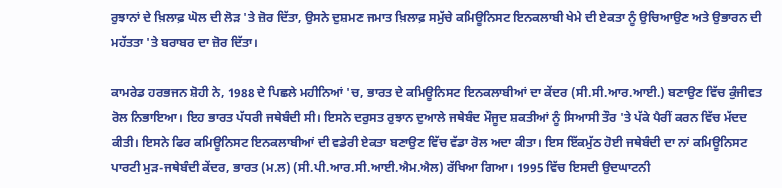ਰੁਝਾਨਾਂ ਦੇ ਖ਼ਿਲਾਫ਼ ਘੋਲ ਦੀ ਲੋੜ 'ਤੇ ਜ਼ੋਰ ਦਿੱਤਾ, ਉਸਨੇ ਦੁਸ਼ਮਣ ਜਮਾਤ ਖ਼ਿਲਾਫ਼ ਸਮੁੱਚੇ ਕਮਿਊਨਿਸਟ ਇਨਕਲਾਬੀ ਖੇਮੇ ਦੀ ਏਕਤਾ ਨੂੰ ਉਚਿਆਉਣ ਅਤੇ ਉਭਾਰਨ ਦੀ ਮਹੱਤਤਾ 'ਤੇ ਬਰਾਬਰ ਦਾ ਜ਼ੋਰ ਦਿੱਤਾ।

ਕਾਮਰੇਡ ਹਰਭਜਨ ਸ਼ੋਹੀ ਨੇ, 1988 ਦੇ ਪਿਛਲੇ ਮਹੀਨਿਆਂ 'ਚ, ਭਾਰਤ ਦੇ ਕਮਿਊਨਿਸਟ ਇਨਕਲਾਬੀਆਂ ਦਾ ਕੇਂਦਰ (ਸੀ.ਸੀ.ਆਰ.ਆਈ.) ਬਣਾਉਣ ਵਿੱਚ ਕੁੰਜੀਵਤ ਰੋਲ ਨਿਭਾਇਆ। ਇਹ ਭਾਰਤ ਪੱਧਰੀ ਜਥੇਬੰਦੀ ਸੀ। ਇਸਨੇ ਦਰੁਸਤ ਰੁਝਾਨ ਦੁਆਲੇ ਜਥੇਬੰਦ ਮੌਜੂਦ ਸ਼ਕਤੀਆਂ ਨੂੰ ਸਿਆਸੀ ਤੌਰ 'ਤੇ ਪੱਕੇ ਪੈਰੀਂ ਕਰਨ ਵਿੱਚ ਮੱਦਦ ਕੀਤੀ। ਇਸਨੇ ਫਿਰ ਕਮਿਊਨਿਸਟ ਇਨਕਲਾਬੀਆਂ ਦੀ ਵਡੇਰੀ ਏਕਤਾ ਬਣਾਉਣ ਵਿੱਚ ਵੱਡਾ ਰੋਲ ਅਦਾ ਕੀਤਾ। ਇਸ ਇੱਕਮੁੱਠ ਹੋਈ ਜਥੇਬੰਦੀ ਦਾ ਨਾਂ ਕਮਿਊਨਿਸਟ ਪਾਰਟੀ ਮੁੜ-ਜਥੇਬੰਦੀ ਕੇਂਦਰ, ਭਾਰਤ (ਮ.ਲ) (ਸੀ.ਪੀ.ਆਰ.ਸੀ.ਆਈ.ਐਮ.ਐਲ) ਰੱਖਿਆ ਗਿਆ। 1995 ਵਿੱਚ ਇਸਦੀ ਉਦਘਾਟਨੀ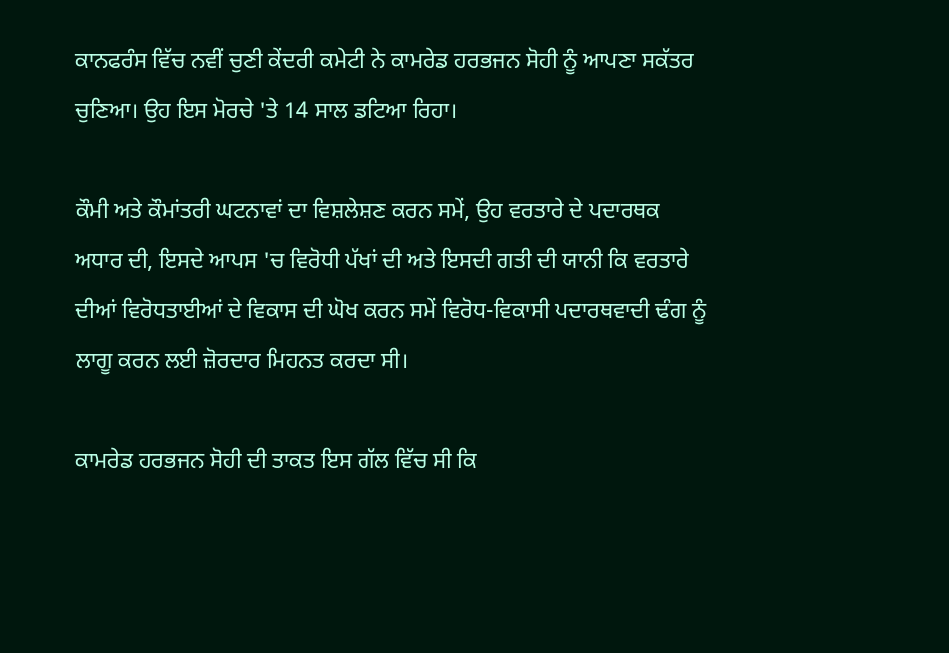ਕਾਨਫਰੰਸ ਵਿੱਚ ਨਵੀਂ ਚੁਣੀ ਕੇਂਦਰੀ ਕਮੇਟੀ ਨੇ ਕਾਮਰੇਡ ਹਰਭਜਨ ਸੋਹੀ ਨੂੰ ਆਪਣਾ ਸਕੱਤਰ ਚੁਣਿਆ। ਉਹ ਇਸ ਮੋਰਚੇ 'ਤੇ 14 ਸਾਲ ਡਟਿਆ ਰਿਹਾ।

ਕੌਮੀ ਅਤੇ ਕੌਮਾਂਤਰੀ ਘਟਨਾਵਾਂ ਦਾ ਵਿਸ਼ਲੇਸ਼ਣ ਕਰਨ ਸਮੇਂ, ਉਹ ਵਰਤਾਰੇ ਦੇ ਪਦਾਰਥਕ ਅਧਾਰ ਦੀ, ਇਸਦੇ ਆਪਸ 'ਚ ਵਿਰੋਧੀ ਪੱਖਾਂ ਦੀ ਅਤੇ ਇਸਦੀ ਗਤੀ ਦੀ ਯਾਨੀ ਕਿ ਵਰਤਾਰੇ ਦੀਆਂ ਵਿਰੋਧਤਾਈਆਂ ਦੇ ਵਿਕਾਸ ਦੀ ਘੋਖ ਕਰਨ ਸਮੇਂ ਵਿਰੋਧ-ਵਿਕਾਸੀ ਪਦਾਰਥਵਾਦੀ ਢੰਗ ਨੂੰ ਲਾਗੂ ਕਰਨ ਲਈ ਜ਼ੋਰਦਾਰ ਮਿਹਨਤ ਕਰਦਾ ਸੀ।

ਕਾਮਰੇਡ ਹਰਭਜਨ ਸੋਹੀ ਦੀ ਤਾਕਤ ਇਸ ਗੱਲ ਵਿੱਚ ਸੀ ਕਿ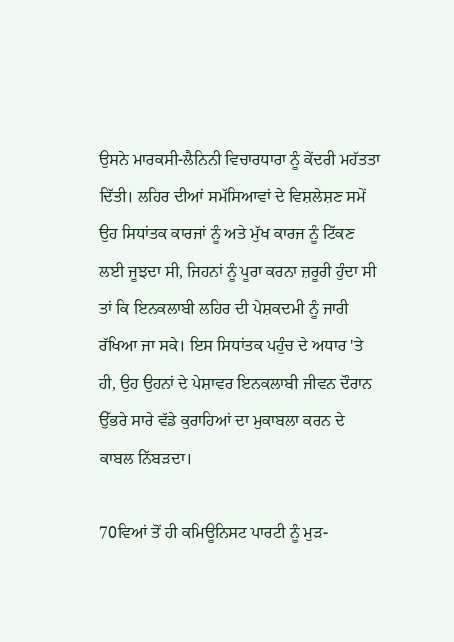ਉਸਨੇ ਮਾਰਕਸੀ-ਲੈਨਿਨੀ ਵਿਚਾਰਧਾਰਾ ਨੂੰ ਕੇਂਦਰੀ ਮਹੱਤਤਾ ਦਿੱਤੀ। ਲਹਿਰ ਦੀਆਂ ਸਮੱਸਿਆਵਾਂ ਦੇ ਵਿਸ਼ਲੇਸ਼ਣ ਸਮੇਂ ਉਹ ਸਿਧਾਂਤਕ ਕਾਰਜਾਂ ਨੂੰ ਅਤੇ ਮੁੱਖ ਕਾਰਜ ਨੂੰ ਟਿੱਕਣ ਲਈ ਜੂਝਦਾ ਸੀ, ਜਿਹਨਾਂ ਨੂੰ ਪੂਰਾ ਕਰਨਾ ਜ਼ਰੂਰੀ ਹੁੰਦਾ ਸੀ ਤਾਂ ਕਿ ਇਨਕਲਾਬੀ ਲਹਿਰ ਦੀ ਪੇਸ਼ਕਦਮੀ ਨੂੰ ਜਾਰੀ ਰੱਖਿਆ ਜਾ ਸਕੇ। ਇਸ ਸਿਧਾਂਤਕ ਪਹੁੰਚ ਦੇ ਅਧਾਰ 'ਤੇ ਹੀ, ਉਹ ਉਹਨਾਂ ਦੇ ਪੇਸ਼ਾਵਰ ਇਨਕਲਾਬੀ ਜੀਵਨ ਦੌਰਾਨ ਉੱਭਰੇ ਸਾਰੇ ਵੱਡੇ ਕੁਰਾਹਿਆਂ ਦਾ ਮੁਕਾਬਲਾ ਕਰਨ ਦੇ ਕਾਬਲ ਨਿੱਬੜਦਾ।

70ਵਿਆਂ ਤੋਂ ਹੀ ਕਮਿਊਨਿਸਟ ਪਾਰਟੀ ਨੂੰ ਮੁੜ-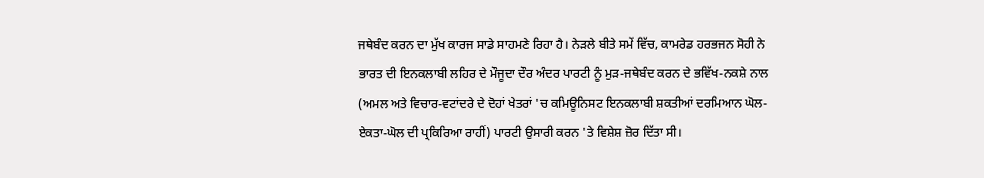ਜਥੇਬੰਦ ਕਰਨ ਦਾ ਮੁੱਖ ਕਾਰਜ ਸਾਡੇ ਸਾਹਮਣੇ ਰਿਹਾ ਹੈ। ਨੇੜਲੇ ਬੀਤੇ ਸਮੇਂ ਵਿੱਚ, ਕਾਮਰੇਡ ਹਰਭਜਨ ਸੋਹੀ ਨੇ ਭਾਰਤ ਦੀ ਇਨਕਲਾਬੀ ਲਹਿਰ ਦੇ ਮੌਜੂਦਾ ਦੌਰ ਅੰਦਰ ਪਾਰਟੀ ਨੂੰ ਮੁੜ-ਜਥੇਬੰਦ ਕਰਨ ਦੇ ਭਵਿੱਖ-ਨਕਸ਼ੇ ਨਾਲ (ਅਮਲ ਅਤੇ ਵਿਚਾਰ-ਵਟਾਂਦਰੇ ਦੇ ਦੋਹਾਂ ਖੇਤਰਾਂ 'ਚ ਕਮਿਊਨਿਸਟ ਇਨਕਲਾਬੀ ਸ਼ਕਤੀਆਂ ਦਰਮਿਆਨ ਘੋਲ-ਏਕਤਾ-ਘੋਲ ਦੀ ਪ੍ਰਕਿਰਿਆ ਰਾਹੀਂ) ਪਾਰਟੀ ਉਸਾਰੀ ਕਰਨ 'ਤੇ ਵਿਸ਼ੇਸ਼ ਜ਼ੋਰ ਦਿੱਤਾ ਸੀ।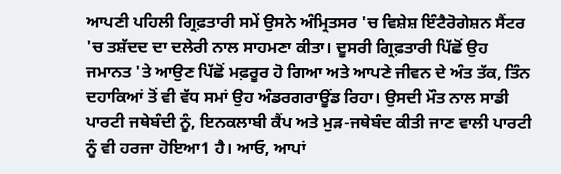ਆਪਣੀ ਪਹਿਲੀ ਗ੍ਰਿਫ਼ਤਾਰੀ ਸਮੇਂ ਉਸਨੇ ਅੰਮ੍ਰਿਤਸਰ 'ਚ ਵਿਸ਼ੇਸ਼ ਇੰਟੈਰੋਗੇਸ਼ਨ ਸੈਂਟਰ 'ਚ ਤਸ਼ੱਦਦ ਦਾ ਦਲੇਰੀ ਨਾਲ ਸਾਹਮਣਾ ਕੀਤਾ। ਦੂਸਰੀ ਗ੍ਰਿਫ਼ਤਾਰੀ ਪਿੱਛੋਂ ਉਹ ਜਮਾਨਤ 'ਤੇ ਆਉਣ ਪਿੱਛੋਂ ਮਫ਼ਰੂਰ ਹੋ ਗਿਆ ਅਤੇ ਆਪਣੇ ਜੀਵਨ ਦੇ ਅੰਤ ਤੱਕ, ਤਿੰਨ ਦਹਾਕਿਆਂ ਤੋਂ ਵੀ ਵੱਧ ਸਮਾਂ ਉਹ ਅੰਡਰਗਰਾਊਂਡ ਰਿਹਾ। ਉਸਦੀ ਮੌਤ ਨਾਲ ਸਾਡੀ ਪਾਰਟੀ ਜਥੇਬੰਦੀ ਨੂੰ, ਇਨਕਲਾਬੀ ਕੈਂਪ ਅਤੇ ਮੁੜ-ਜਥੇਬੰਦ ਕੀਤੀ ਜਾਣ ਵਾਲੀ ਪਾਰਟੀ ਨੂੰ ਵੀ ਹਰਜਾ ਹੋਇਆ1 ਹੈ। ਆਓ, ਆਪਾਂ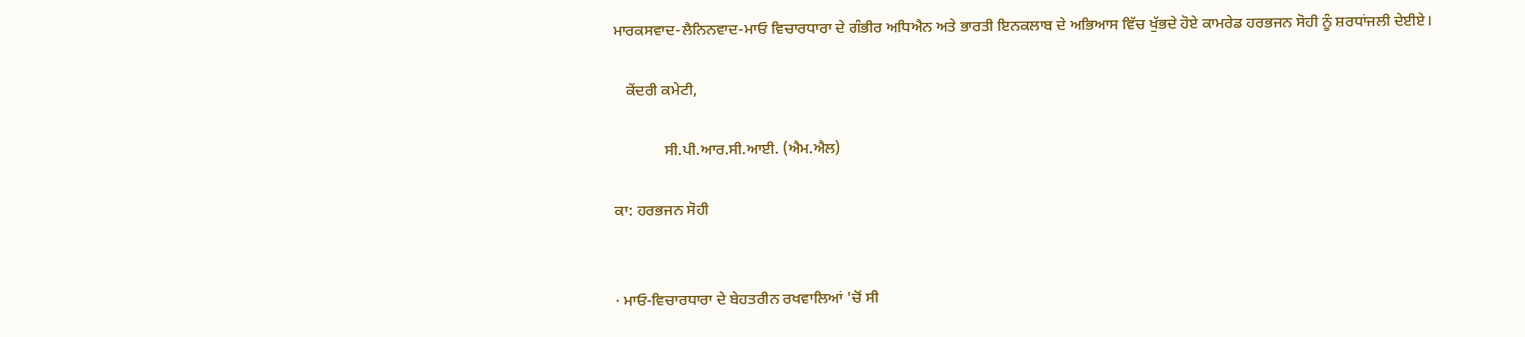ਮਾਰਕਸਵਾਦ-ਲੈਨਿਨਵਾਦ-ਮਾਓ ਵਿਚਾਰਧਾਰਾ ਦੇ ਗੰਭੀਰ ਅਧਿਐਨ ਅਤੇ ਭਾਰਤੀ ਇਨਕਲਾਬ ਦੇ ਅਭਿਆਸ ਵਿੱਚ ਖੁੱਭਦੇ ਹੋਏ ਕਾਮਰੇਡ ਹਰਭਜਨ ਸੋਹੀ ਨੂੰ ਸ਼ਰਧਾਂਜਲੀ ਦੇਈਏ।

   ਕੇਂਦਰੀ ਕਮੇਟੀ,

             ਸੀ.ਪੀ.ਆਰ.ਸੀ.ਆਈ. (ਐਮ.ਐਲ)

ਕਾ: ਹਰਭਜਨ ਸੋਹੀ


· ਮਾਓ-ਵਿਚਾਰਧਾਰਾ ਦੇ ਬੇਹਤਰੀਨ ਰਖਵਾਲਿਆਂ 'ਚੋਂ ਸੀ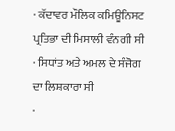· ਕੱਦਾਵਰ ਮੌਲਿਕ ਕਮਿਊਨਿਸਟ ਪ੍ਰਤਿਭਾ ਦੀ ਮਿਸਾਲੀ ਵੰਨਗੀ ਸੀ
· ਸਿਧਾਂਤ ਅਤੇ ਅਮਲ ਦੇ ਸੰਜੋਗ ਦਾ ਲਿਸ਼ਕਾਰਾ ਸੀ
·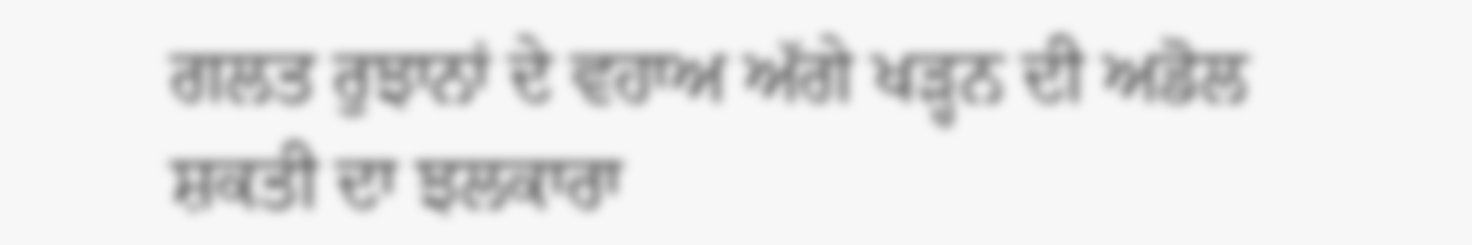ਗਲਤ ਰੁਝਾਨਾਂ ਦੇ ਵਹਾਅ ਅੱਗੇ ਖੜ੍ਹਨ ਦੀ ਅਡੋਲ ਸ਼ਕਤੀ ਦਾ ਝਲਕਾਰਾ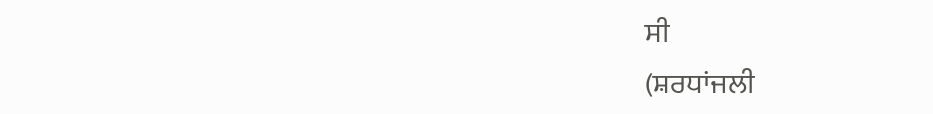ਸੀ
(ਸ਼ਰਧਾਂਜਲੀ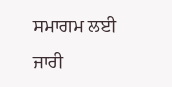ਸਮਾਗਮ ਲਈ ਜਾਰੀ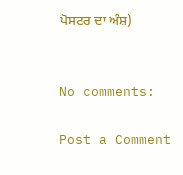ਪੋਸਟਰ ਦਾ ਅੰਸ਼)


No comments:

Post a Comment